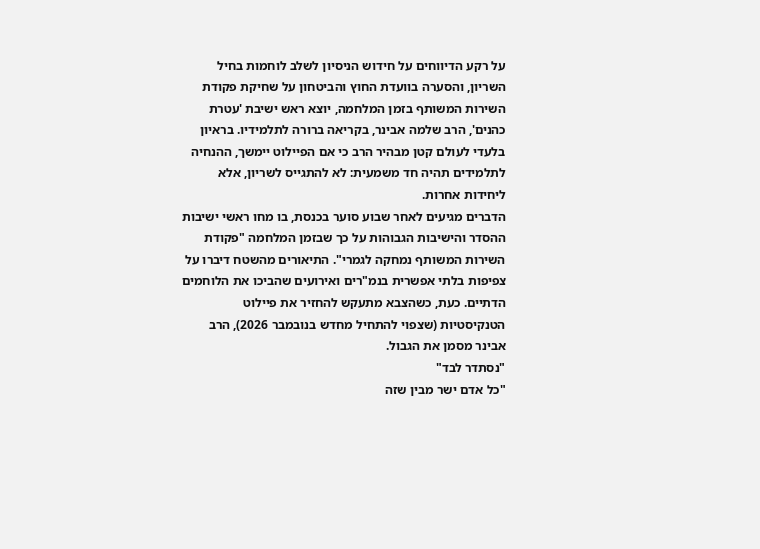על רקע הדיווחים על חידוש הניסיון לשלב לוחמות בחיל השריון, והסערה בוועדת החוץ והביטחון על שחיקת פקודת השירות המשותף בזמן המלחמה, יוצא ראש ישיבת 'עטרת כהנים', הרב שלמה אבינר, בקריאה ברורה לתלמידיו. בראיון בלעדי לעולם קטן מבהיר הרב כי אם הפיילוט יימשך, ההנחיה לתלמידים תהיה חד משמעית: לא להתגייס לשריון, אלא ליחידות אחרות.
הדברים מגיעים לאחר שבוע סוער בכנסת, בו מחו ראשי ישיבות ההסדר והישיבות הגבוהות על כך שבזמן המלחמה "פקודת השירות המשותף נמחקה לגמרי". התיאורים מהשטח דיברו על צפיפות בלתי אפשרית בנמ"רים ואירועים שהביכו את הלוחמים הדתיים. כעת, כשהצבא מתעקש להחזיר את פיילוט הטנקיסטיות (שצפוי להתחיל מחדש בנובמבר 2026), הרב אבינר מסמן את הגבול.
"נסתדר לבד"
"כל אדם ישר מבין שזה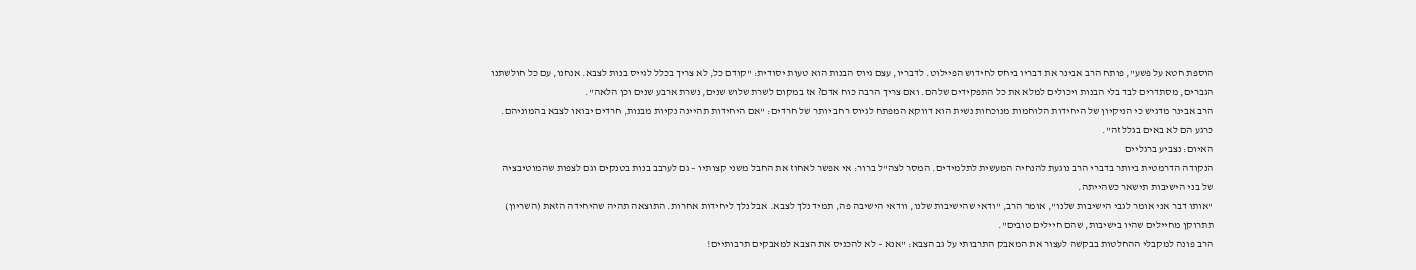הוספת חטא על פשע", פותח הרב אבינר את דבריו ביחס לחידוש הפיילוט. לדבריו, עצם גיוס הבנות הוא טעות יסודית: "קודם כל, לא צריך בכלל לגייס בנות לצבא. אנחנו, עם כל חולשתנו הגברים, מסתדרים לבד בלי הבנות ויכולים למלא את כל התפקידים שלהם. ואם צריך הרבה כוח אדם? אז במקום לשרת שלוש שנים, נשרת ארבע שנים וכן הלאה".
הרב אבינר מדגיש כי הניקיון של היחידות הלוחמות מנוכחות נשית הוא דווקא המפתח לגיוס רחב יותר של חרדים: "אם היחידות תהיינה נקיות מבנות, חרדים יבואו לצבא בהמוניהם. כרגע הם לא באים בגלל זה".
האיום: נצביע ברגליים
הנקודה הדרמטית ביותר בדברי הרב נוגעת להנחיה המעשית לתלמידים. המסר לצה"ל ברור: אי אפשר לאחוז את החבל משני קצותיו – גם לערבב בנות בטנקים וגם לצפות שהמוטיבציה של בני הישיבות תישאר כשהייתה.
"אותו דבר אני אומר לגבי הישיבות שלנו", אומר הרב, "ודאי שהישיבות שלנו, וודאי הישיבה פה, תמיד נלך לצבא. אבל נלך ליחידות אחרות. התוצאה תהיה שהיחידה הזאת (השריון) תתרוקן מחיילים שהיו בישיבות, שהם חיילים טובים".
הרב פונה למקבלי ההחלטות בבקשה לעצור את המאבק התרבותי על גב הצבא: "אנא – לא להכניס את הצבא למאבקים תרבותיים!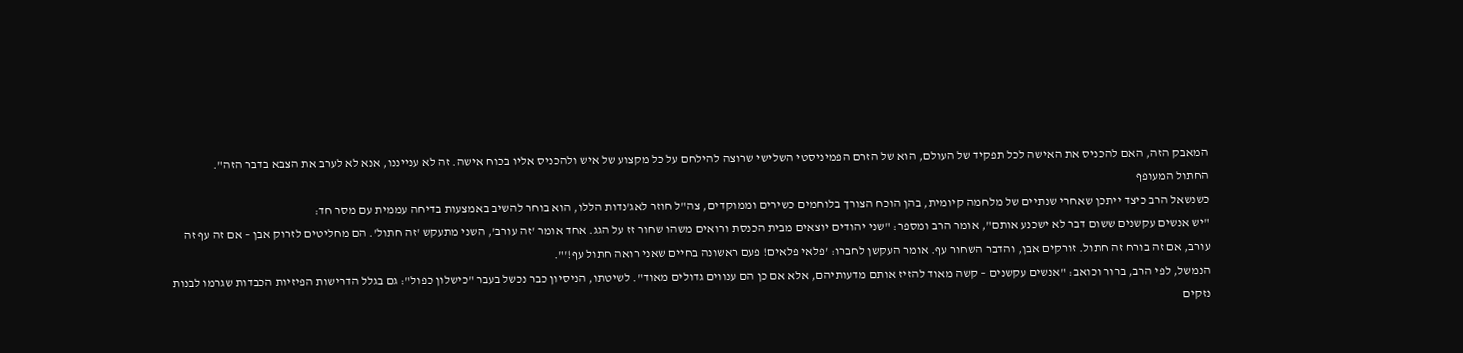המאבק הזה, האם להכניס את האישה לכל תפקיד של העולם, הוא של הזרם הפמיניסטי השלישי שרוצה להילחם על כל מקצוע של איש ולהכניס אליו בכוח אישה. זה לא ענייננו, אנא לא לערב את הצבא בדבר הזה".
החתול המעופף
כשנשאל הרב כיצד ייתכן שאחרי שנתיים של מלחמה קיומית, בהן הוכח הצורך בלוחמים כשירים וממוקדים, צה"ל חוזר לאג'נדות הללו, הוא בוחר להשיב באמצעות בדיחה עממית עם מסר חד:
"יש אנשים עקשנים ששום דבר לא ישכנע אותם", אומר הרב ומספר: "שני יהודים יוצאים מבית הכנסת ורואים משהו שחור זז על הגג. אחד אומר 'זה עורב', השני מתעקש 'זה חתול'. הם מחליטים לזרוק אבן – אם זה עף זה עורב, אם זה בורח זה חתול. זורקים אבן, והדבר השחור עף. אומר העקשן לחברו: 'פלאי פלאים! פעם ראשונה בחיים שאני רואה חתול עף!'".
הנמשל, לפי הרב, ברור וכואב: "אנשים עקשנים – קשה מאוד להזיז אותם מדעותיהם, אלא אם כן הם ענווים גדולים מאוד". לשיטתו, הניסיון כבר נכשל בעבר "כישלון כפול": גם בגלל הדרישות הפיזיות הכבדות שגרמו לבנות נזקים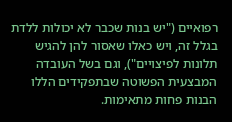רפואיים ("יש בנות שכבר לא יכולות ללדת בגלל זה, ויש כאלו שאסור להן להגיש תלונות לפיצויים"), וגם בשל העובדה המבצעית הפשוטה שבתפקידים הללו הבנות פחות מתאימות.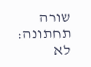שורה תחתונה: לא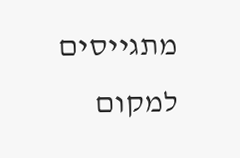מתגייסים למקום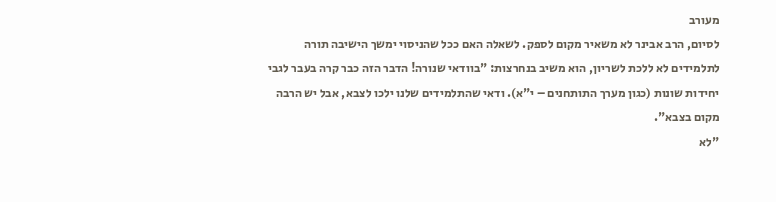מעורב
לסיום, הרב אבינר לא משאיר מקום לספק. לשאלה האם ככל שהניסוי ימשך הישיבה תורה לתלמידים לא ללכת לשריון, הוא משיב בנחרצות: "בוודאי שנורה! הדבר הזה כבר קרה בעבר לגבי יחידות שונות (כגון מערך התותחנים – י"א). ודאי שהתלמידים שלנו ילכו לצבא, אבל יש הרבה מקום בצבא".
"לא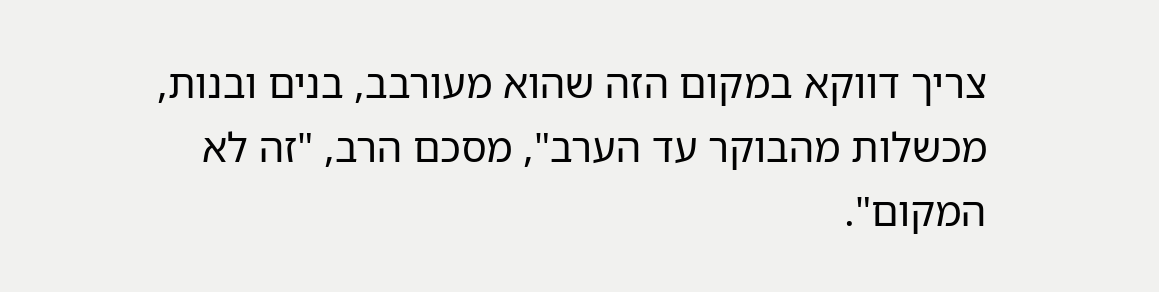צריך דווקא במקום הזה שהוא מעורבב, בנים ובנות, מכשלות מהבוקר עד הערב", מסכם הרב, "זה לא המקום".